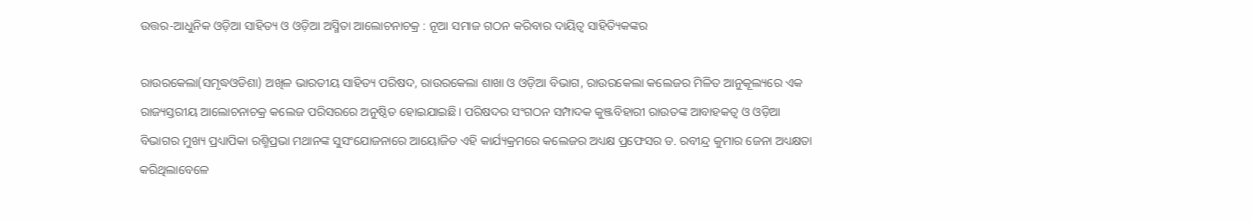ଉତ୍ତର-ଆଧୁନିକ ଓଡ଼ିଆ ସାହିତ୍ୟ ଓ ଓଡ଼ିଆ ଅସ୍ମିତା ଆଲୋଚନାଚକ୍ର : ନୂଆ ସମାଜ ଗଠନ କରିବାର ଦାୟିତ୍ଵ ସାହିତ୍ୟିକଙ୍କର

ରାଉରକେଲା(ସମୃଦ୍ଧଓଡିଶା) ଅଖିଳ ଭାରତୀୟ ସାହିତ୍ୟ ପରିଷଦ, ରାଉରକେଲା ଶାଖା ଓ ଓଡ଼ିଆ ବିଭାଗ, ରାଉରକେଲା କଲେଜର ମିଳିତ ଆନୁକୂଲ୍ୟରେ ଏକ ରାଜ୍ୟସ୍ତରୀୟ ଆଲୋଚନାଚକ୍ର କଲେଜ ପରିସରରେ ଅନୁଷ୍ଠିତ ହୋଇଯାଇଛି। ପରିଷଦର ସଂଗଠନ ସମ୍ପାଦକ କୁଞ୍ଜବିହାରୀ ରାଉତଙ୍କ ଆବାହକତ୍ଵ ଓ ଓଡ଼ିଆ ବିଭାଗର ମୁଖ୍ୟ ପ୍ରଧ୍ୟାପିକା ରଶ୍ମିପ୍ରଭା ମଥାନଙ୍କ ସୁସଂଯୋଜନାରେ ଆୟୋଜିତ ଏହି କାର୍ଯ୍ୟକ୍ରମରେ କଲେଜର ଅଧ୍ୟକ୍ଷ ପ୍ରଫେସର ଡ. ରବୀନ୍ଦ୍ର କୁମାର ଜେନା ଅଧ୍ୟକ୍ଷତା କରିଥିଲାବେଳେ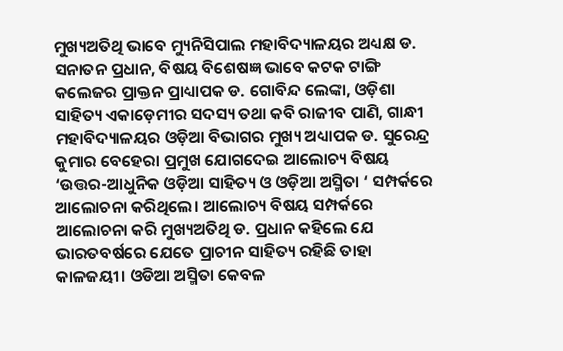ମୁଖ୍ୟଅତିଥି ଭାବେ ମ୍ୟୁନିସିପାଲ ମହାବିଦ୍ୟାଳୟର ଅଧ୍ୟକ୍ଷ ଡ. ସନାତନ ପ୍ରଧାନ, ବିଷୟ ବିଶେଷଜ୍ଞ ଭାବେ କଟକ ଟାଙ୍ଗି କଲେଜର ପ୍ରାକ୍ତନ ପ୍ରାଧ୍ୟାପକ ଡ. ଗୋବିନ୍ଦ ଲେଙ୍କା, ଓଡ଼ିଶା ସାହିତ୍ୟ ଏକାଡ଼େମୀର ସଦସ୍ୟ ତଥା କବି ରାଜୀବ ପାଣି, ଗାନ୍ଧୀ ମହାବିଦ୍ୟାଳୟର ଓଡ଼ିଆ ବିଭାଗର ମୁଖ୍ୟ ଅଧ୍ୟାପକ ଡ. ସୁରେନ୍ଦ୍ର କୁମାର ବେହେରା ପ୍ରମୁଖ ଯୋଗଦେଇ ଆଲୋଚ୍ୟ ବିଷୟ ‘ଉତ୍ତର-ଆଧୁନିକ ଓଡ଼ିଆ ସାହିତ୍ୟ ଓ ଓଡ଼ିଆ ଅସ୍ମିତା ‘ ସମ୍ପର୍କରେ ଆଲୋଚନା କରିଥିଲେ। ଆଲୋଚ୍ୟ ବିଷୟ ସମ୍ପର୍କରେ ଆଲୋଚନା କରି ମୁଖ୍ୟଅତିଥି ଡ. ପ୍ରଧାନ କହିଲେ ଯେ ଭାରତବର୍ଷରେ ଯେତେ ପ୍ରାଚୀନ ସାହିତ୍ୟ ରହିଛି ତାହା କାଳଜୟୀ। ଓଡିଆ ଅସ୍ମିତା କେବଳ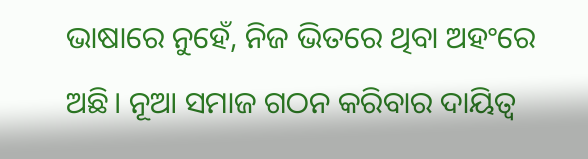ଭାଷାରେ ନୁହେଁ, ନିଜ ଭିତରେ ଥିବା ଅହଂରେ ଅଛି। ନୂଆ ସମାଜ ଗଠନ କରିବାର ଦାୟିତ୍ଵ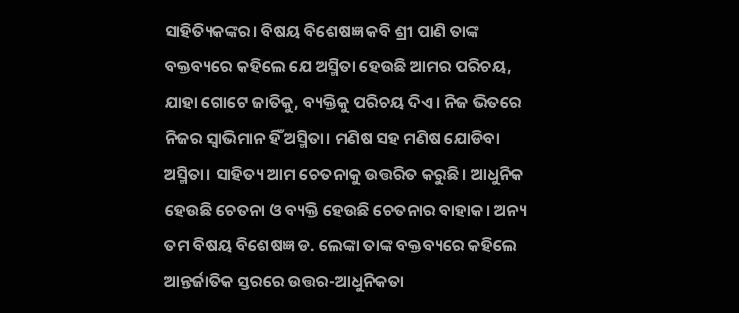ସାହିତ୍ୟିକଙ୍କର। ବିଷୟ ବିଶେଷଜ୍ଞ କବି ଶ୍ରୀ ପାଣି ତାଙ୍କ ବକ୍ତବ୍ୟରେ କହିଲେ ଯେ ଅସ୍ମିତା ହେଉଛି ଆମର ପରିଚୟ, ଯାହା ଗୋଟେ ଜାତିକୁ, ବ୍ୟକ୍ତିକୁ ପରିଚୟ ଦିଏ। ନିଜ ଭିତରେ ନିଜର ସ୍ବାଭିମାନ ହିଁ ଅସ୍ମିତା। ମଣିଷ ସହ ମଣିଷ ଯୋଡିବା ଅସ୍ମିତା। ସାହିତ୍ୟ ଆମ ଚେତନାକୁ ଉତ୍ତରିତ କରୁଛି। ଆଧୁନିକ ହେଉଛି ଚେତନା ଓ ବ୍ୟକ୍ତି ହେଉଛି ଚେତନାର ବାହାକ। ଅନ୍ୟ ତମ ବିଷୟ ବିଶେଷଜ୍ଞ ଡ. ଲେଙ୍କା ତାଙ୍କ ବକ୍ତବ୍ୟରେ କହିଲେ ଆନ୍ତର୍ଜାତିକ ସ୍ତରରେ ଉତ୍ତର-ଆଧୁନିକତା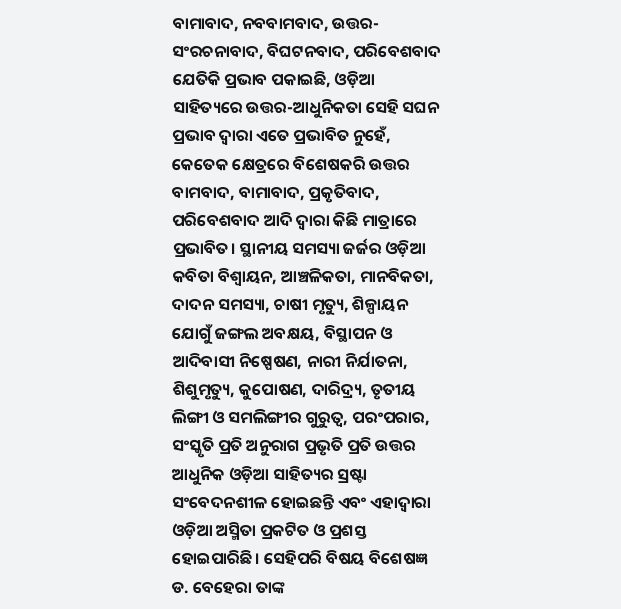ବାମାବାଦ, ନବବାମବାଦ, ଉତ୍ତର-ସଂରଚନାବାଦ, ବିଘଟନବାଦ, ପରିବେଶବାଦ ଯେତିକି ପ୍ରଭାବ ପକାଇଛି, ଓଡ଼ିଆ ସାହିତ୍ୟରେ ଉତ୍ତର-ଆଧୁନିକତା ସେହି ସଘନ ପ୍ରଭାବ ଦ୍ବାରା ଏତେ ପ୍ରଭାବିତ ନୁହେଁ, କେତେକ କ୍ଷେତ୍ରରେ ବିଶେଷକରି ଉତ୍ତର ବାମବାଦ, ବାମାବାଦ, ପ୍ରକୃତିବାଦ, ପରିବେଶବାଦ ଆଦି ଦ୍ଵାରା କିଛି ମାତ୍ରାରେ ପ୍ରଭାବିତ। ସ୍ଥାନୀୟ ସମସ୍ୟା ଜର୍ଜର ଓଡ଼ିଆ କବିତା ବିଶ୍ବାୟନ, ଆଞ୍ଚଳିକତା, ମାନବିକତା, ଦାଦନ ସମସ୍ୟା, ଚାଷୀ ମୃତ୍ୟୁ, ଶିଳ୍ପାୟନ ଯୋଗୁଁ ଜଙ୍ଗଲ ଅବକ୍ଷୟ, ବିସ୍ଥାପନ ଓ ଆଦିବାସୀ ନିଷ୍ପେଷଣ, ନାରୀ ନିର୍ଯାତନା, ଶିଶୁମୃତ୍ୟୁ, କୁପୋଷଣ, ଦାରିଦ୍ର୍ୟ, ତୃତୀୟ ଲିଙ୍ଗୀ ଓ ସମଲିଙ୍ଗୀର ଗୁରୁତ୍ବ, ପରଂପରାର, ସଂସ୍କୃତି ପ୍ରତି ଅନୁରାଗ ପ୍ରଭୃତି ପ୍ରତି ଉତ୍ତର ଆଧୁନିକ ଓଡ଼ିଆ ସାହିତ୍ୟର ସ୍ରଷ୍ଟା ସଂବେଦନଶୀଳ ହୋଇଛନ୍ତି ଏବଂ ଏହାଦ୍ୱାରା ଓଡ଼ିଆ ଅସ୍ମିତା ପ୍ରକଟିତ ଓ ପ୍ରଶସ୍ତ ହୋଇପାରିଛି। ସେହିପରି ବିଷୟ ବିଶେଷଜ୍ଞ ଡ. ବେହେରା ତାଙ୍କ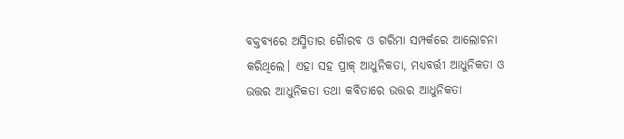ବକ୍ତବ୍ୟରେ ଅସ୍ମିତାର ଗୈାରବ ଓ ଗରିମା ସମ୍ପର୍କରେ ଆଲୋଚନା କରିଥିଲେ। ଏହା ସହ ପ୍ରାକ୍ ଆଧୁନିକତା, ମଧ୍ୟବର୍ତ୍ତୀ ଆଧୁନିକତା ଓ ଉତ୍ତର ଆଧୁନିକତା ତଥା କବିତାରେ ଉତ୍ତର ଆଧୁନିକତା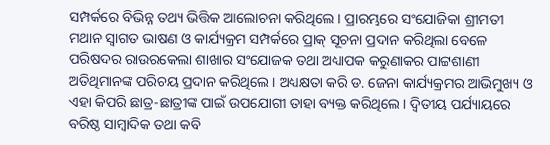ସମ୍ପର୍କରେ ବିଭିନ୍ନ ତଥ୍ୟ ଭିତ୍ତିକ ଆଲୋଚନା କରିଥିଲେ । ପ୍ରାରମ୍ଭରେ ସଂଯୋଜିକା ଶ୍ରୀମତୀ ମଥାନ ସ୍ବାଗତ ଭାଷଣ ଓ କାର୍ଯ୍ୟକ୍ରମ ସମ୍ପର୍କରେ ପ୍ରାକ୍ ସୂଚନା ପ୍ରଦାନ କରିଥିଲା ବେଳେ ପରିଷଦର ରାଉରକେଲା ଶାଖାର ସଂଯୋଜକ ତଥା ଅଧ୍ୟାପକ କରୁଣାକର ପାଟ୍ଟଶାଣୀ ଅତିଥିମାନଙ୍କ ପରିଚୟ ପ୍ରଦାନ କରିଥିଲେ। ଅଧ୍ୟକ୍ଷତା କରି ଡ. ଜେନା କାର୍ଯ୍ୟକ୍ରମର ଆଭିମୁଖ୍ୟ ଓ ଏହା କିପରି ଛାତ୍ର-ଛାତ୍ରୀଙ୍କ ପାଇଁ ଉପଯୋଗୀ ତାହା ବ୍ୟକ୍ତ କରିଥିଲେ। ଦ୍ବିତୀୟ ପର୍ଯ୍ୟାୟରେ ବରିଷ୍ଠ ସାମ୍ବାଦିକ ତଥା କବି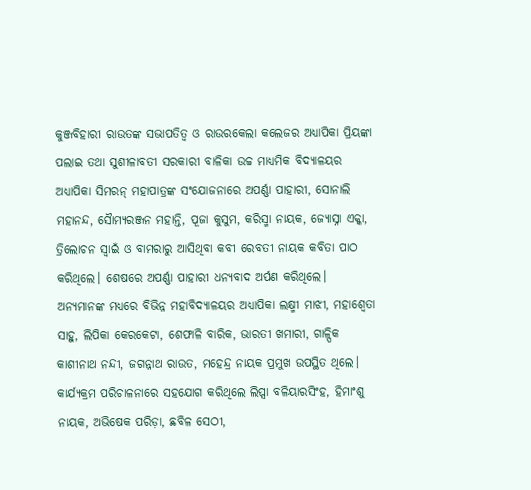କୁଞ୍ଜବିହାରୀ ରାଉତଙ୍କ ସଭାପତିତ୍ବ ଓ ରାଉରକେଲା କଲେଜର ଅଧ୍ୟାପିକା ପ୍ରିୟଙ୍କା ପଲାଇ ତଥା ସୁଶୀଳାବତୀ ସରକାରୀ ବାଳିକା ଉଚ୍ଚ ମାଧ୍ୟମିକ ବିଦ୍ୟାଳୟର ଅଧ୍ୟାପିକା ସିମରନ୍ ମହାପାତ୍ରଙ୍କ ସଂଯୋଜନାରେ ଅପର୍ଣ୍ଣା ପାହାରୀ, ସୋନାଲି ମହାନନ୍ଦ, ସୈାମ୍ୟରଞ୍ଜନ ମହାନ୍ତି, ପୂଜା କୁସୁମ, କରିସ୍ମା ନାୟକ, ଜ୍ୟୋସ୍ନା ଏକ୍କା, ତ୍ରିଲୋଚନ ସ୍ବାଇଁ ଓ ବାମରାରୁ ଆସିଥିବା କବୀ ରେବତୀ ନାୟକ କବିତା ପାଠ କରିଥିଲେ। ଶେଷରେ ଅପର୍ଣ୍ଣା ପାହାରୀ ଧନ୍ୟବାଦ ଅର୍ପଣ କରିଥିଲେ। ଅନ୍ୟମାନଙ୍କ ମଧ୍ୟରେ ବିଭିନ୍ନ ମହାବିଦ୍ୟାଳୟର ଅଧ୍ୟାପିକା ଲକ୍ଷ୍ମୀ ମାଝୀ, ମହାଶ୍ବେତା ସାହୁ, ଲିପିକା କେରକେଟା, ଶେଫାଳି ବାରିକ, ଭାରତୀ ଖମାରୀ, ଗାଳ୍ପିକ କାଶୀନାଥ ନନ୍ଦୀ, ଜଗନ୍ନାଥ ରାଉତ, ମହେନ୍ଦ୍ର ନାୟକ ପ୍ରମୁଖ ଉପସ୍ଥିତ ଥିଲେ। କାର୍ଯ୍ୟକ୍ରମ ପରିଚାଳନାରେ ସହଯୋଗ କରିଥିଲେ ଲିପ୍ସା ବଳିୟାରସିଂହ, ହିମାଂଶୁ ନାୟକ, ଅଭିଷେକ ପରିଡ଼ା, ଛବିଳ ସେଠୀ,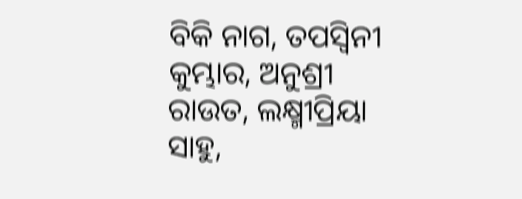ବିକି ନାଗ, ତପସ୍ଵିନୀ କୁମ୍ଭାର, ଅନୁଶ୍ରୀ ରାଉତ, ଲକ୍ଷ୍ମୀପ୍ରିୟା ସାହୁ,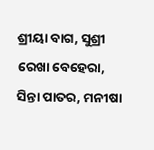ଶ୍ରୀୟା ବାଗ, ସୁଶ୍ରୀ ରେଖା ବେହେରା, ସିନ୍ତା ପାତର, ମନୀଷା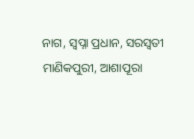ନାଗ, ସ୍ବପ୍ନା ପ୍ରଧାନ, ସରସ୍ଵତୀ ମାଣିକପୁରୀ, ଆଶାପୂରା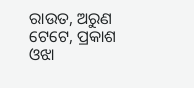ରାଉତ, ଅରୁଣ ଟେଟେ, ପ୍ରକାଶ ଓଝା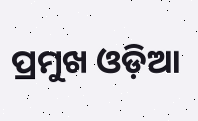ପ୍ରମୁଖ ଓଡ଼ିଆ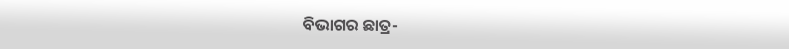ବିଭାଗର ଛାତ୍ର-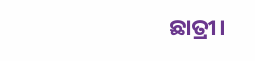ଛାତ୍ରୀ।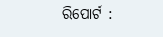ରିପୋର୍ଟ :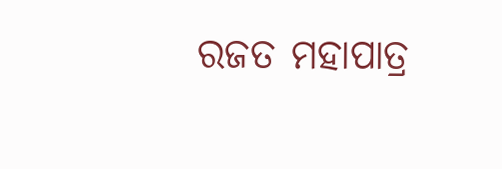ରଜତ ମହାପାତ୍ର